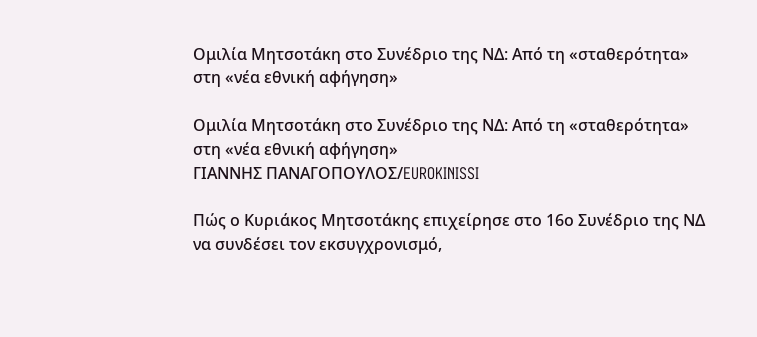Ομιλία Μητσοτάκη στο Συνέδριο της ΝΔ: Από τη «σταθερότητα» στη «νέα εθνική αφήγηση»

Ομιλία Μητσοτάκη στο Συνέδριο της ΝΔ: Από τη «σταθερότητα» στη «νέα εθνική αφήγηση»
ΓΙΑΝΝΗΣ ΠΑΝΑΓΟΠΟΥΛΟΣ/EUROKINISSI

Πώς ο Κυριάκος Μητσοτάκης επιχείρησε στο 16ο Συνέδριο της ΝΔ να συνδέσει τον εκσυγχρονισμό,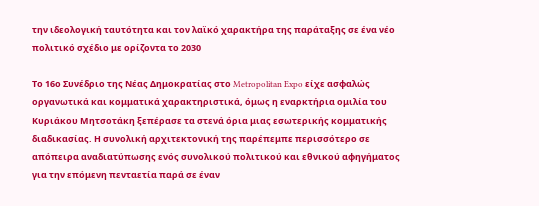την ιδεολογική ταυτότητα και τον λαϊκό χαρακτήρα της παράταξης σε ένα νέο πολιτικό σχέδιο με ορίζοντα το 2030

Το 16ο Συνέδριο της Νέας Δημοκρατίας στο Metropolitan Expo είχε ασφαλώς οργανωτικά και κομματικά χαρακτηριστικά, όμως η εναρκτήρια ομιλία του Κυριάκου Μητσοτάκη ξεπέρασε τα στενά όρια μιας εσωτερικής κομματικής διαδικασίας. Η συνολική αρχιτεκτονική της παρέπεμπε περισσότερο σε απόπειρα αναδιατύπωσης ενός συνολικού πολιτικού και εθνικού αφηγήματος για την επόμενη πενταετία παρά σε έναν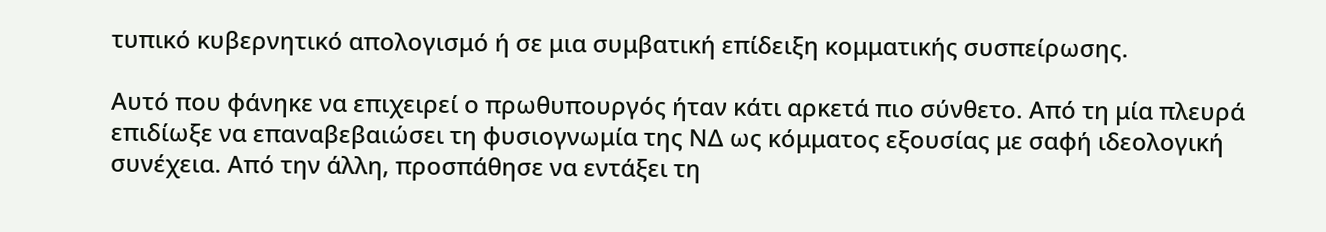τυπικό κυβερνητικό απολογισμό ή σε μια συμβατική επίδειξη κομματικής συσπείρωσης.

Αυτό που φάνηκε να επιχειρεί ο πρωθυπουργός ήταν κάτι αρκετά πιο σύνθετο. Από τη μία πλευρά επιδίωξε να επαναβεβαιώσει τη φυσιογνωμία της ΝΔ ως κόμματος εξουσίας με σαφή ιδεολογική συνέχεια. Από την άλλη, προσπάθησε να εντάξει τη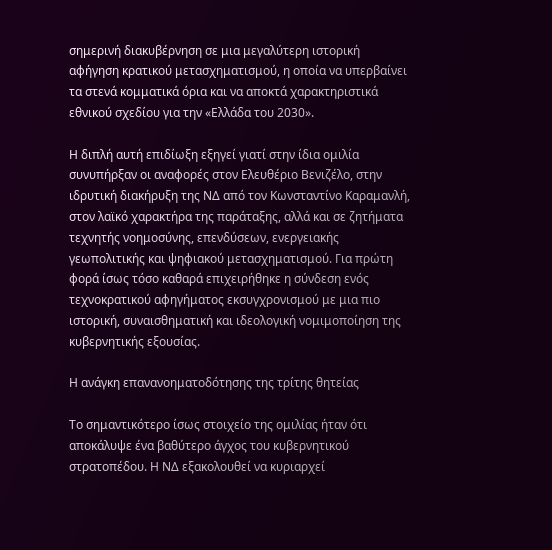σημερινή διακυβέρνηση σε μια μεγαλύτερη ιστορική αφήγηση κρατικού μετασχηματισμού, η οποία να υπερβαίνει τα στενά κομματικά όρια και να αποκτά χαρακτηριστικά εθνικού σχεδίου για την «Ελλάδα του 2030».

Η διπλή αυτή επιδίωξη εξηγεί γιατί στην ίδια ομιλία συνυπήρξαν οι αναφορές στον Ελευθέριο Βενιζέλο, στην ιδρυτική διακήρυξη της ΝΔ από τον Κωνσταντίνο Καραμανλή, στον λαϊκό χαρακτήρα της παράταξης, αλλά και σε ζητήματα τεχνητής νοημοσύνης, επενδύσεων, ενεργειακής γεωπολιτικής και ψηφιακού μετασχηματισμού. Για πρώτη φορά ίσως τόσο καθαρά επιχειρήθηκε η σύνδεση ενός τεχνοκρατικού αφηγήματος εκσυγχρονισμού με μια πιο ιστορική, συναισθηματική και ιδεολογική νομιμοποίηση της κυβερνητικής εξουσίας.

Η ανάγκη επανανοηματοδότησης της τρίτης θητείας

Το σημαντικότερο ίσως στοιχείο της ομιλίας ήταν ότι αποκάλυψε ένα βαθύτερο άγχος του κυβερνητικού στρατοπέδου. Η ΝΔ εξακολουθεί να κυριαρχεί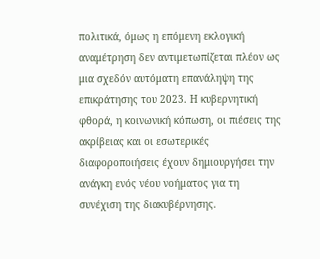πολιτικά, όμως η επόμενη εκλογική αναμέτρηση δεν αντιμετωπίζεται πλέον ως μια σχεδόν αυτόματη επανάληψη της επικράτησης του 2023. Η κυβερνητική φθορά, η κοινωνική κόπωση, οι πιέσεις της ακρίβειας και οι εσωτερικές διαφοροποιήσεις έχουν δημιουργήσει την ανάγκη ενός νέου νοήματος για τη συνέχιση της διακυβέρνησης.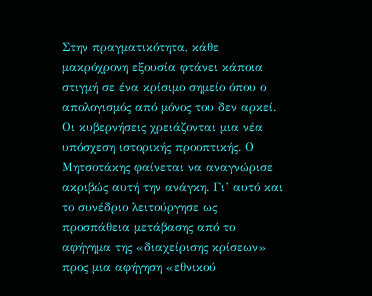Στην πραγματικότητα, κάθε μακρόχρονη εξουσία φτάνει κάποια στιγμή σε ένα κρίσιμο σημείο όπου ο απολογισμός από μόνος του δεν αρκεί. Οι κυβερνήσεις χρειάζονται μια νέα υπόσχεση ιστορικής προοπτικής. Ο Μητσοτάκης φαίνεται να αναγνώρισε ακριβώς αυτή την ανάγκη. Γι’ αυτό και το συνέδριο λειτούργησε ως προσπάθεια μετάβασης από το αφήγημα της «διαχείρισης κρίσεων» προς μια αφήγηση «εθνικού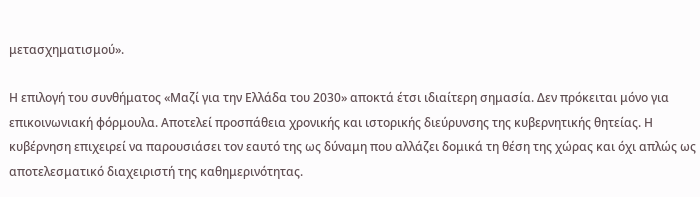μετασχηματισμού».

Η επιλογή του συνθήματος «Μαζί για την Ελλάδα του 2030» αποκτά έτσι ιδιαίτερη σημασία. Δεν πρόκειται μόνο για επικοινωνιακή φόρμουλα. Αποτελεί προσπάθεια χρονικής και ιστορικής διεύρυνσης της κυβερνητικής θητείας. Η κυβέρνηση επιχειρεί να παρουσιάσει τον εαυτό της ως δύναμη που αλλάζει δομικά τη θέση της χώρας και όχι απλώς ως αποτελεσματικό διαχειριστή της καθημερινότητας.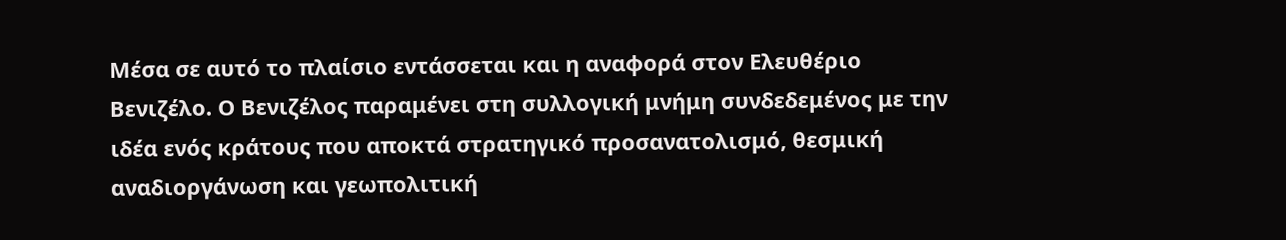Μέσα σε αυτό το πλαίσιο εντάσσεται και η αναφορά στον Ελευθέριο Βενιζέλο. Ο Βενιζέλος παραμένει στη συλλογική μνήμη συνδεδεμένος με την ιδέα ενός κράτους που αποκτά στρατηγικό προσανατολισμό, θεσμική αναδιοργάνωση και γεωπολιτική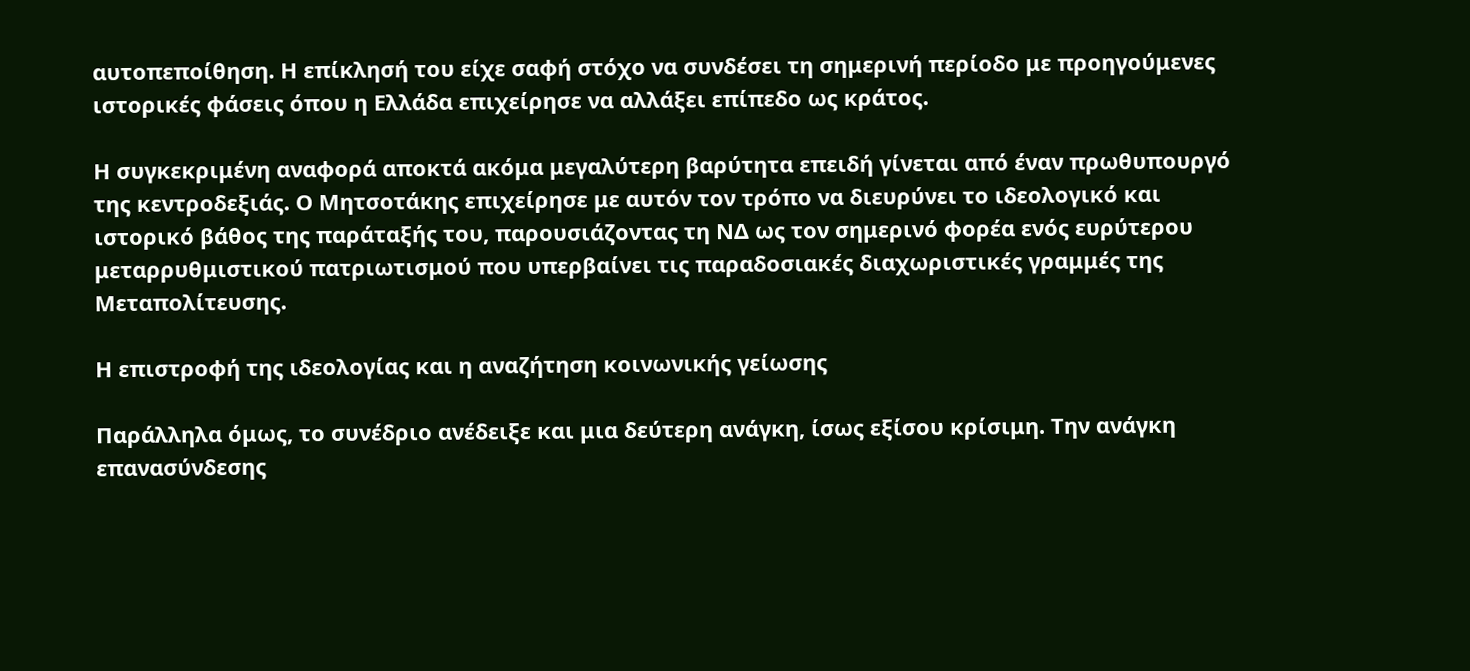αυτοπεποίθηση. Η επίκλησή του είχε σαφή στόχο να συνδέσει τη σημερινή περίοδο με προηγούμενες ιστορικές φάσεις όπου η Ελλάδα επιχείρησε να αλλάξει επίπεδο ως κράτος.

Η συγκεκριμένη αναφορά αποκτά ακόμα μεγαλύτερη βαρύτητα επειδή γίνεται από έναν πρωθυπουργό της κεντροδεξιάς. Ο Μητσοτάκης επιχείρησε με αυτόν τον τρόπο να διευρύνει το ιδεολογικό και ιστορικό βάθος της παράταξής του, παρουσιάζοντας τη ΝΔ ως τον σημερινό φορέα ενός ευρύτερου μεταρρυθμιστικού πατριωτισμού που υπερβαίνει τις παραδοσιακές διαχωριστικές γραμμές της Μεταπολίτευσης.

Η επιστροφή της ιδεολογίας και η αναζήτηση κοινωνικής γείωσης

Παράλληλα όμως, το συνέδριο ανέδειξε και μια δεύτερη ανάγκη, ίσως εξίσου κρίσιμη. Την ανάγκη επανασύνδεσης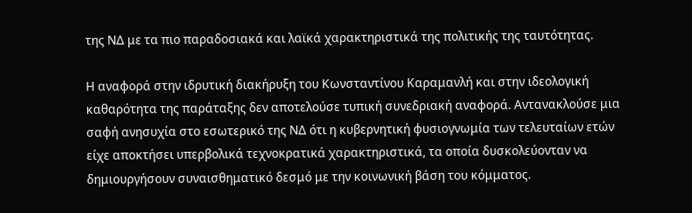της ΝΔ με τα πιο παραδοσιακά και λαϊκά χαρακτηριστικά της πολιτικής της ταυτότητας.

Η αναφορά στην ιδρυτική διακήρυξη του Κωνσταντίνου Καραμανλή και στην ιδεολογική καθαρότητα της παράταξης δεν αποτελούσε τυπική συνεδριακή αναφορά. Αντανακλούσε μια σαφή ανησυχία στο εσωτερικό της ΝΔ ότι η κυβερνητική φυσιογνωμία των τελευταίων ετών είχε αποκτήσει υπερβολικά τεχνοκρατικά χαρακτηριστικά, τα οποία δυσκολεύονταν να δημιουργήσουν συναισθηματικό δεσμό με την κοινωνική βάση του κόμματος.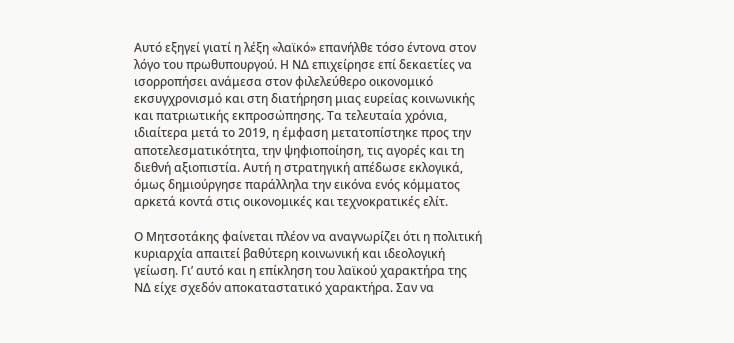Αυτό εξηγεί γιατί η λέξη «λαϊκό» επανήλθε τόσο έντονα στον λόγο του πρωθυπουργού. Η ΝΔ επιχείρησε επί δεκαετίες να ισορροπήσει ανάμεσα στον φιλελεύθερο οικονομικό εκσυγχρονισμό και στη διατήρηση μιας ευρείας κοινωνικής και πατριωτικής εκπροσώπησης. Τα τελευταία χρόνια, ιδιαίτερα μετά το 2019, η έμφαση μετατοπίστηκε προς την αποτελεσματικότητα, την ψηφιοποίηση, τις αγορές και τη διεθνή αξιοπιστία. Αυτή η στρατηγική απέδωσε εκλογικά, όμως δημιούργησε παράλληλα την εικόνα ενός κόμματος αρκετά κοντά στις οικονομικές και τεχνοκρατικές ελίτ.

Ο Μητσοτάκης φαίνεται πλέον να αναγνωρίζει ότι η πολιτική κυριαρχία απαιτεί βαθύτερη κοινωνική και ιδεολογική γείωση. Γι’ αυτό και η επίκληση του λαϊκού χαρακτήρα της ΝΔ είχε σχεδόν αποκαταστατικό χαρακτήρα. Σαν να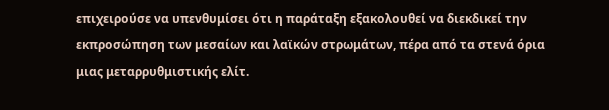επιχειρούσε να υπενθυμίσει ότι η παράταξη εξακολουθεί να διεκδικεί την εκπροσώπηση των μεσαίων και λαϊκών στρωμάτων, πέρα από τα στενά όρια μιας μεταρρυθμιστικής ελίτ.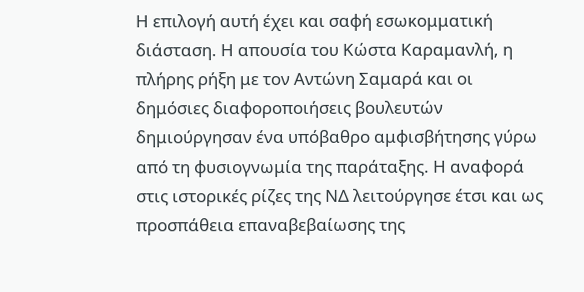Η επιλογή αυτή έχει και σαφή εσωκομματική διάσταση. Η απουσία του Κώστα Καραμανλή, η πλήρης ρήξη με τον Αντώνη Σαμαρά και οι δημόσιες διαφοροποιήσεις βουλευτών δημιούργησαν ένα υπόβαθρο αμφισβήτησης γύρω από τη φυσιογνωμία της παράταξης. Η αναφορά στις ιστορικές ρίζες της ΝΔ λειτούργησε έτσι και ως προσπάθεια επαναβεβαίωσης της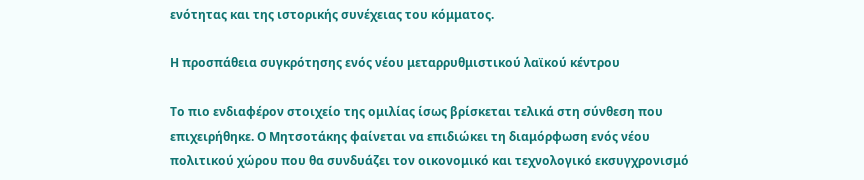ενότητας και της ιστορικής συνέχειας του κόμματος.

Η προσπάθεια συγκρότησης ενός νέου μεταρρυθμιστικού λαϊκού κέντρου

Το πιο ενδιαφέρον στοιχείο της ομιλίας ίσως βρίσκεται τελικά στη σύνθεση που επιχειρήθηκε. Ο Μητσοτάκης φαίνεται να επιδιώκει τη διαμόρφωση ενός νέου πολιτικού χώρου που θα συνδυάζει τον οικονομικό και τεχνολογικό εκσυγχρονισμό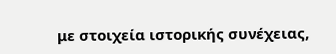με στοιχεία ιστορικής συνέχειας,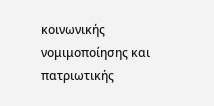κοινωνικής νομιμοποίησης και πατριωτικής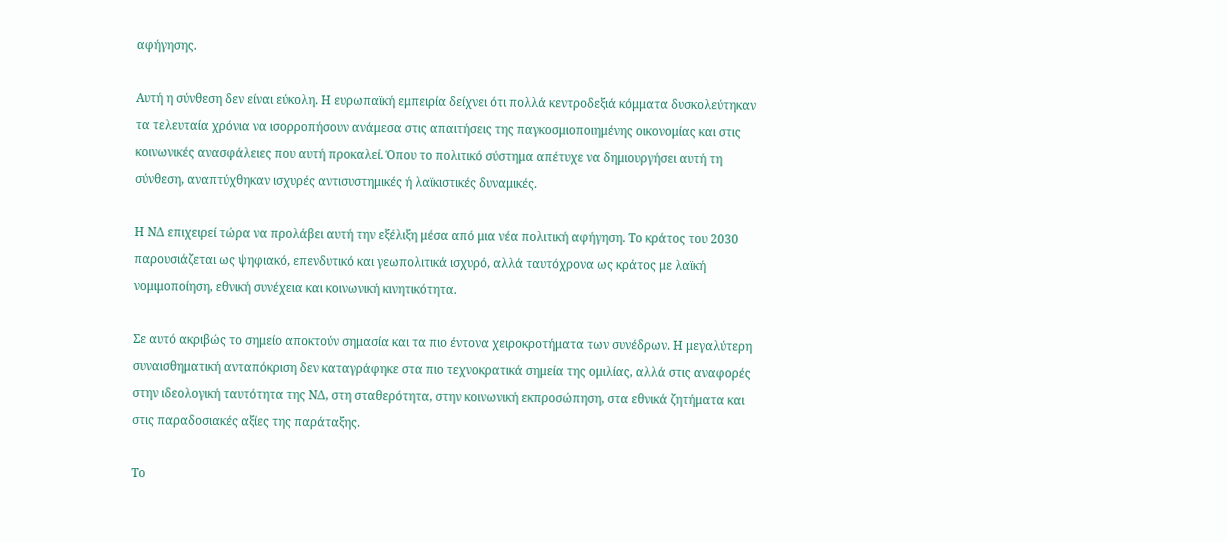αφήγησης.

Αυτή η σύνθεση δεν είναι εύκολη. Η ευρωπαϊκή εμπειρία δείχνει ότι πολλά κεντροδεξιά κόμματα δυσκολεύτηκαν τα τελευταία χρόνια να ισορροπήσουν ανάμεσα στις απαιτήσεις της παγκοσμιοποιημένης οικονομίας και στις κοινωνικές ανασφάλειες που αυτή προκαλεί. Όπου το πολιτικό σύστημα απέτυχε να δημιουργήσει αυτή τη σύνθεση, αναπτύχθηκαν ισχυρές αντισυστημικές ή λαϊκιστικές δυναμικές.

Η ΝΔ επιχειρεί τώρα να προλάβει αυτή την εξέλιξη μέσα από μια νέα πολιτική αφήγηση. Το κράτος του 2030 παρουσιάζεται ως ψηφιακό, επενδυτικό και γεωπολιτικά ισχυρό, αλλά ταυτόχρονα ως κράτος με λαϊκή νομιμοποίηση, εθνική συνέχεια και κοινωνική κινητικότητα.

Σε αυτό ακριβώς το σημείο αποκτούν σημασία και τα πιο έντονα χειροκροτήματα των συνέδρων. Η μεγαλύτερη συναισθηματική ανταπόκριση δεν καταγράφηκε στα πιο τεχνοκρατικά σημεία της ομιλίας, αλλά στις αναφορές στην ιδεολογική ταυτότητα της ΝΔ, στη σταθερότητα, στην κοινωνική εκπροσώπηση, στα εθνικά ζητήματα και στις παραδοσιακές αξίες της παράταξης.

Το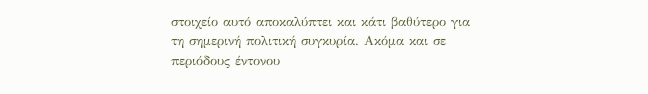στοιχείο αυτό αποκαλύπτει και κάτι βαθύτερο για τη σημερινή πολιτική συγκυρία. Ακόμα και σε περιόδους έντονου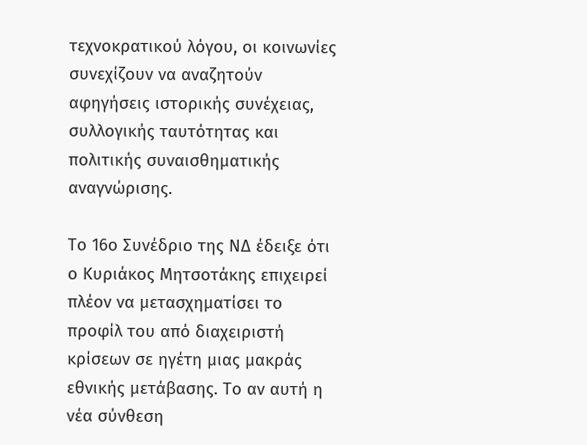τεχνοκρατικού λόγου, οι κοινωνίες συνεχίζουν να αναζητούν αφηγήσεις ιστορικής συνέχειας, συλλογικής ταυτότητας και πολιτικής συναισθηματικής αναγνώρισης.

Το 16ο Συνέδριο της ΝΔ έδειξε ότι ο Κυριάκος Μητσοτάκης επιχειρεί πλέον να μετασχηματίσει το προφίλ του από διαχειριστή κρίσεων σε ηγέτη μιας μακράς εθνικής μετάβασης. Το αν αυτή η νέα σύνθεση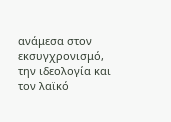ανάμεσα στον εκσυγχρονισμό, την ιδεολογία και τον λαϊκό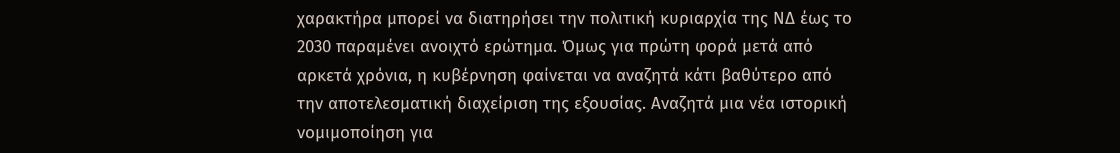χαρακτήρα μπορεί να διατηρήσει την πολιτική κυριαρχία της ΝΔ έως το 2030 παραμένει ανοιχτό ερώτημα. Όμως για πρώτη φορά μετά από αρκετά χρόνια, η κυβέρνηση φαίνεται να αναζητά κάτι βαθύτερο από την αποτελεσματική διαχείριση της εξουσίας. Αναζητά μια νέα ιστορική νομιμοποίηση για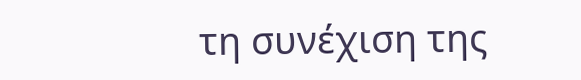τη συνέχιση της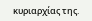κυριαρχίας της.